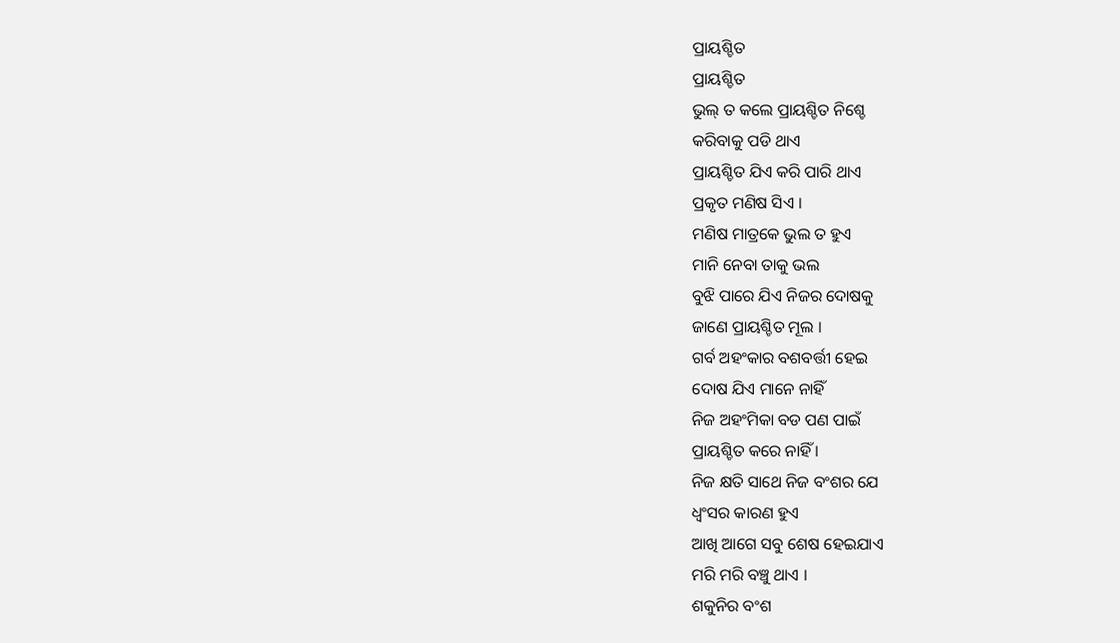ପ୍ରାୟଶ୍ଚିତ
ପ୍ରାୟଶ୍ଚିତ
ଭୁଲ୍ ତ କଲେ ପ୍ରାୟଶ୍ଚିତ ନିଶ୍ଚେ
କରିବାକୁ ପଡି ଥାଏ
ପ୍ରାୟଶ୍ଚିତ ଯିଏ କରି ପାରି ଥାଏ
ପ୍ରକୃତ ମଣିଷ ସିଏ ।
ମଣିଷ ମାତ୍ରକେ ଭୁଲ ତ ହୁଏ
ମାନି ନେବା ତାକୁ ଭଲ
ବୁଝି ପାରେ ଯିଏ ନିଜର ଦୋଷକୁ
ଜାଣେ ପ୍ରାୟଶ୍ଚିତ ମୂଲ ।
ଗର୍ବ ଅହଂକାର ବଶବର୍ତ୍ତୀ ହେଇ
ଦୋଷ ଯିଏ ମାନେ ନାହିଁ
ନିଜ ଅହଂମିକା ବଡ ପଣ ପାଇଁ
ପ୍ରାୟଶ୍ଚିତ କରେ ନାହିଁ ।
ନିଜ କ୍ଷତି ସାଥେ ନିଜ ବଂଶର ଯେ
ଧ୍ବଂସର କାରଣ ହୁଏ
ଆଖି ଆଗେ ସବୁ ଶେଷ ହେଇଯାଏ
ମରି ମରି ବଞ୍ଚୁ ଥାଏ ।
ଶକୁନିର ବଂଶ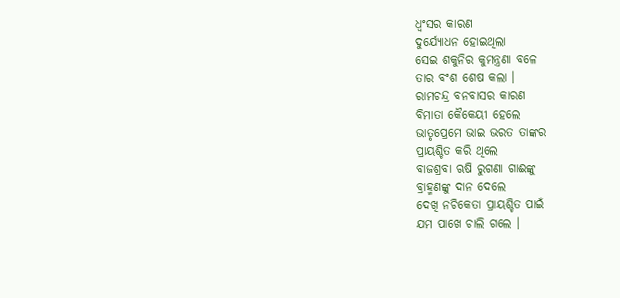ଧ୍ୱଂସର କାରଣ
ଦୁର୍ଯ୍ୟୋଧନ ହୋଇଥିଲା
ସେଇ ଶକୁନିର କୁମନ୍ତ୍ରଣା ବଳେ
ତାର ବଂଶ ଶେଷ କଲା ।
ରାମଚନ୍ଦ୍ର ବନବାସର କାରଣ
ବିମାତା କୈକେୟୀ ହେଲେ
ଭାତୃପ୍ରେମେ ଭାଇ ଭରତ ତାଙ୍କର
ପ୍ରାୟଶ୍ଚିତ କରି ଥିଲେ
ବାଜଶ୍ରବା ଋଷି ରୁଗଣା ଗାଈଙ୍କୁ
ବ୍ରାହ୍ମଣଙ୍କୁ ଦାନ ଦେଲେ
ଦେଖି ନଚିକେତା ପ୍ରାୟଶ୍ଚିତ ପାଇଁ
ଯମ ପାଖେ ଚାଲି ଗଲେ ।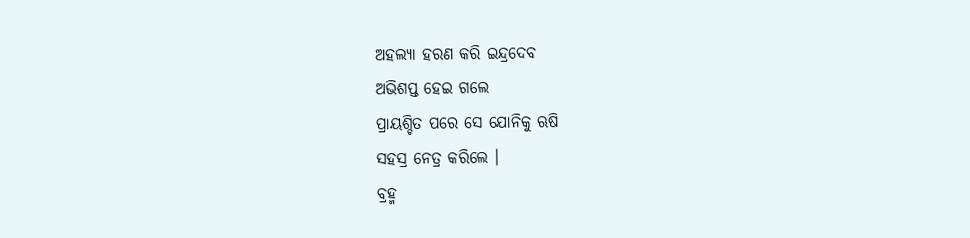ଅହଲ୍ଯା ହରଣ କରି ଇନ୍ଦ୍ରଦେବ
ଅଭିଶପ୍ତ ହେଇ ଗଲେ
ପ୍ରାୟଶ୍ଚିତ ପରେ ସେ ଯୋନିକୁ ଋଷି
ସହସ୍ର ନେତ୍ର କରିଲେ ।
ବ୍ରହ୍ମ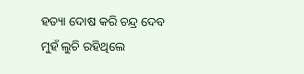ହତ୍ୟା ଦୋଷ କରି ଚନ୍ଦ୍ର ଦେବ
ମୁହଁ ଲୁଚି ରହିଥିଲେ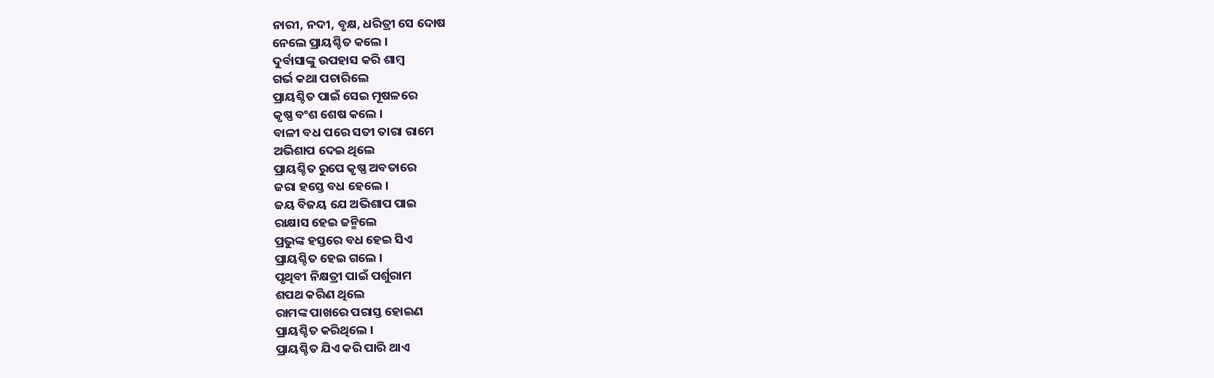ନାରୀ, ନଦୀ, ବୃକ୍ଷ, ଧରିତ୍ରୀ ସେ ଦୋଷ
ନେଲେ ପ୍ରାୟଶ୍ଚିତ କଲେ ।
ଦୁର୍ବାସାଙ୍କୁ ଉପହାସ କରି ଶାମ୍ବ
ଗର୍ଭ କଥା ପଚାରିଲେ
ପ୍ରାୟଶ୍ଚିତ ପାଇଁ ସେଇ ମୂଷଳରେ
କୃଷ୍ଣ ବଂଶ ଶେଷ କଲେ ।
ବାଳୀ ବଧ ପରେ ସତୀ ତାରା ରାମେ
ଅଭିଶାପ ଦେଇ ଥିଲେ
ପ୍ରାୟଶ୍ଚିତ ରୁପେ କୃଷ୍ଣ ଅବତାରେ
ଜରା ହସ୍ତେ ବଧ ହେଲେ ।
ଜୟ ବିଜୟ ଯେ ଅଭିଶାପ ପାଇ
ରାକ୍ଷାସ ହେଇ ଜନ୍ମିଲେ
ପ୍ରଭୁଙ୍କ ହସ୍ତରେ ବଧ ହେଇ ସିଏ
ପ୍ରାୟଶ୍ଚିତ ହେଇ ଗଲେ ।
ପୃଥିବୀ ନିକ୍ଷତ୍ରୀ ପାଇଁ ପର୍ଶୁରାମ
ଶପଥ କରିଣ ଥିଲେ
ରାମଙ୍କ ପାଖରେ ପରାସ୍ତ ହୋଇଣ
ପ୍ରାୟଶ୍ଚିତ କରିଥିଲେ ।
ପ୍ରାୟଶ୍ଚିତ ଯିଏ କରି ପାରି ଥାଏ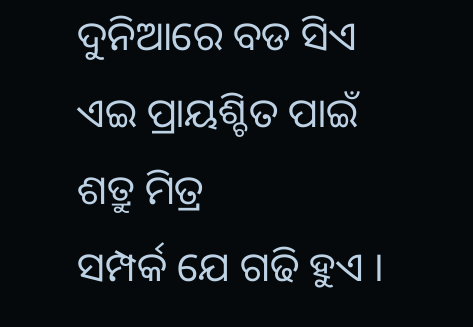ଦୁନିଆରେ ବଡ ସିଏ
ଏଇ ପ୍ରାୟଶ୍ଚିତ ପାଇଁ ଶତ୍ରୁ ମିତ୍ର
ସମ୍ପର୍କ ଯେ ଗଢି ହୁଏ ।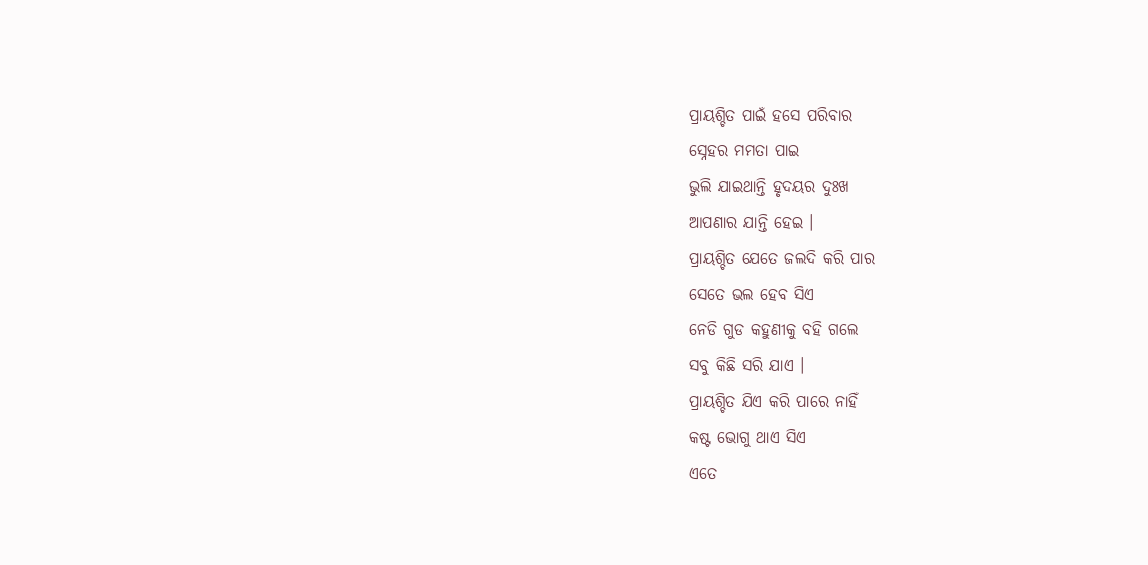ପ୍ରାୟଶ୍ଚିତ ପାଇଁ ହସେ ପରିବାର
ସ୍ନେହର ମମତା ପାଇ
ଭୁଲି ଯାଇଥାନ୍ତି ହୃଦୟର ଦୁଃଖ
ଆପଣାର ଯାନ୍ତି ହେଇ ।
ପ୍ରାୟଶ୍ଚିତ ଯେତେ ଜଲଦି କରି ପାର
ସେତେ ଭଲ ହେବ ସିଏ
ନେଡି ଗୁଡ କହୁଣୀକୁ ବହି ଗଲେ
ସବୁ କିଛି ସରି ଯାଏ ।
ପ୍ରାୟଶ୍ଚିତ ଯିଏ କରି ପାରେ ନାହିଁ
କଷ୍ଟ ଭୋଗୁ ଥାଏ ସିଏ
ଏତେ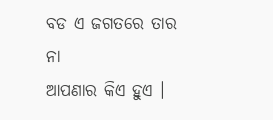ବଡ ଏ ଜଗତରେ ତାର ନା
ଆପଣାର କିଏ ହୁଏ ।